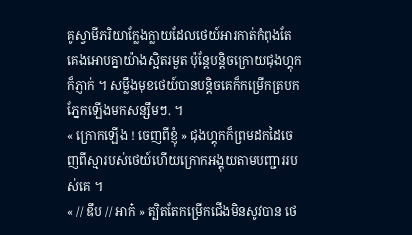គូស្វាមីភរិយាក្លែងក្លាយដែលថេយ៍អារកាត់កំពុងតែគេងអោបគ្នាយ៉ាងស្អិតរមួត ប៉ុន្តែបន្តិចក្រោយជុងហ្គុកក៏ភ្ញាក់ ។ សម្លឹងមុខថេយ៍បានបន្តិចគេក៏កម្រើកត្របកភ្នែកឡើងមកសន្សឹមៗ. ។
« ក្រោកឡើង ! ចេញពីខ្ញុំ » ជុងហ្គុកក៏ព្រមដកដៃចេញពីស្មារបស់ថេយ៍ហើយក្រោកអង្គុយតាមបញ្ជាររបស់គេ ។
« // ឌឹប // អាក៎ » ត្បិតតែកម្រើកជើងមិនសូវបាន ថេ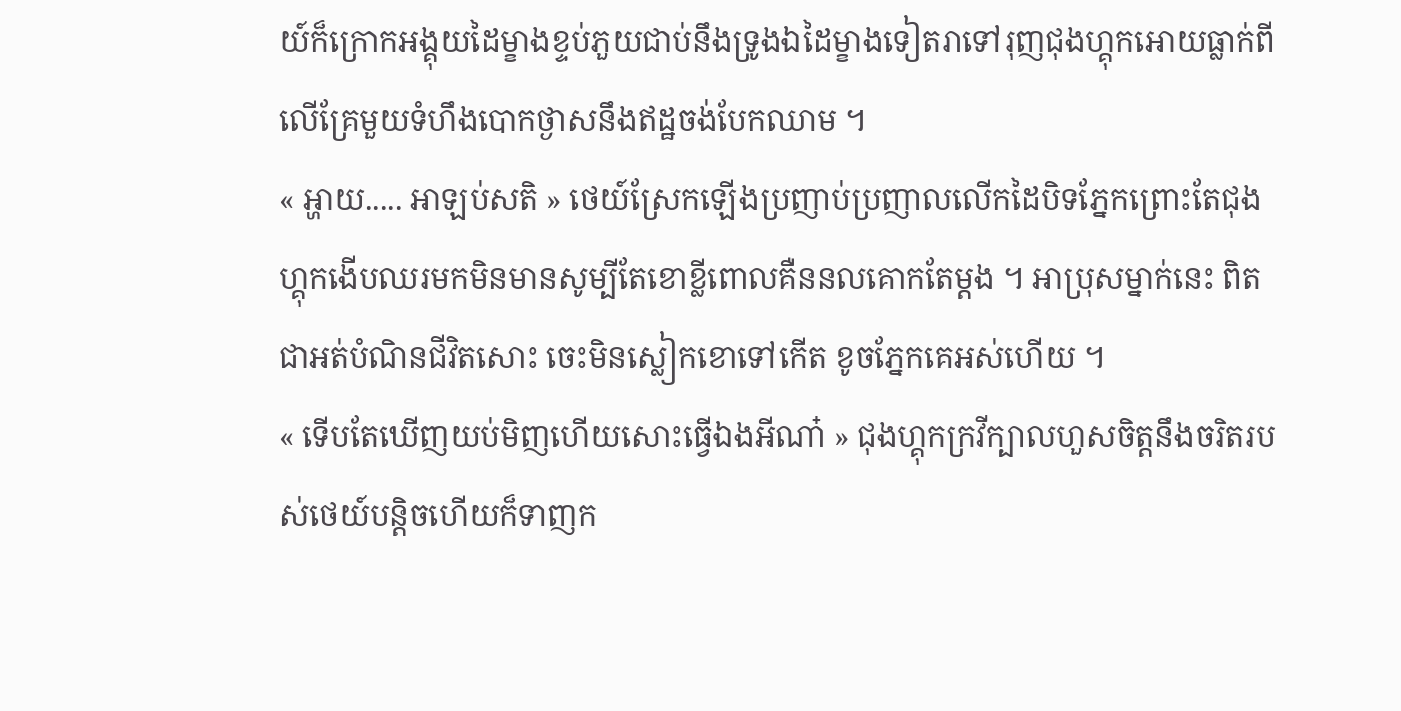យ៍ក៏ក្រោកអង្គុយដៃម្ខាងខ្ទប់ភួយជាប់នឹងទ្រូងឯដៃម្ខាងទៀតរាទៅរុញជុងហ្គុកអោយធ្លាក់ពីលើគ្រែមួយទំហឹងបោកថ្ងាសនឹងឥដ្ឋចង់បែកឈាម ។
« អ្ហាយ..... អាឡប់សតិ » ថេយ៍ស្រែកឡើងប្រញាប់ប្រញាលលើកដៃបិទភ្នែកព្រោះតែជុងហ្គុកងើបឈរមកមិនមានសូម្បីតែខោខ្លីពោលគឺននលគោកតែម្ដង ។ អាប្រុសម្នាក់នេះ ពិតជាអត់បំណិនជីវិតសោះ ចេះមិនស្លៀកខោទៅកើត ខូចភ្នែកគេអស់ហើយ ។
« ទើបតែឃើញយប់មិញហើយសោះធ្វើឯងអីណា៎ » ជុងហ្គុកក្រវីក្បាលហួសចិត្តនឹងចរិតរបស់ថេយ៍បន្តិចហើយក៏ទាញក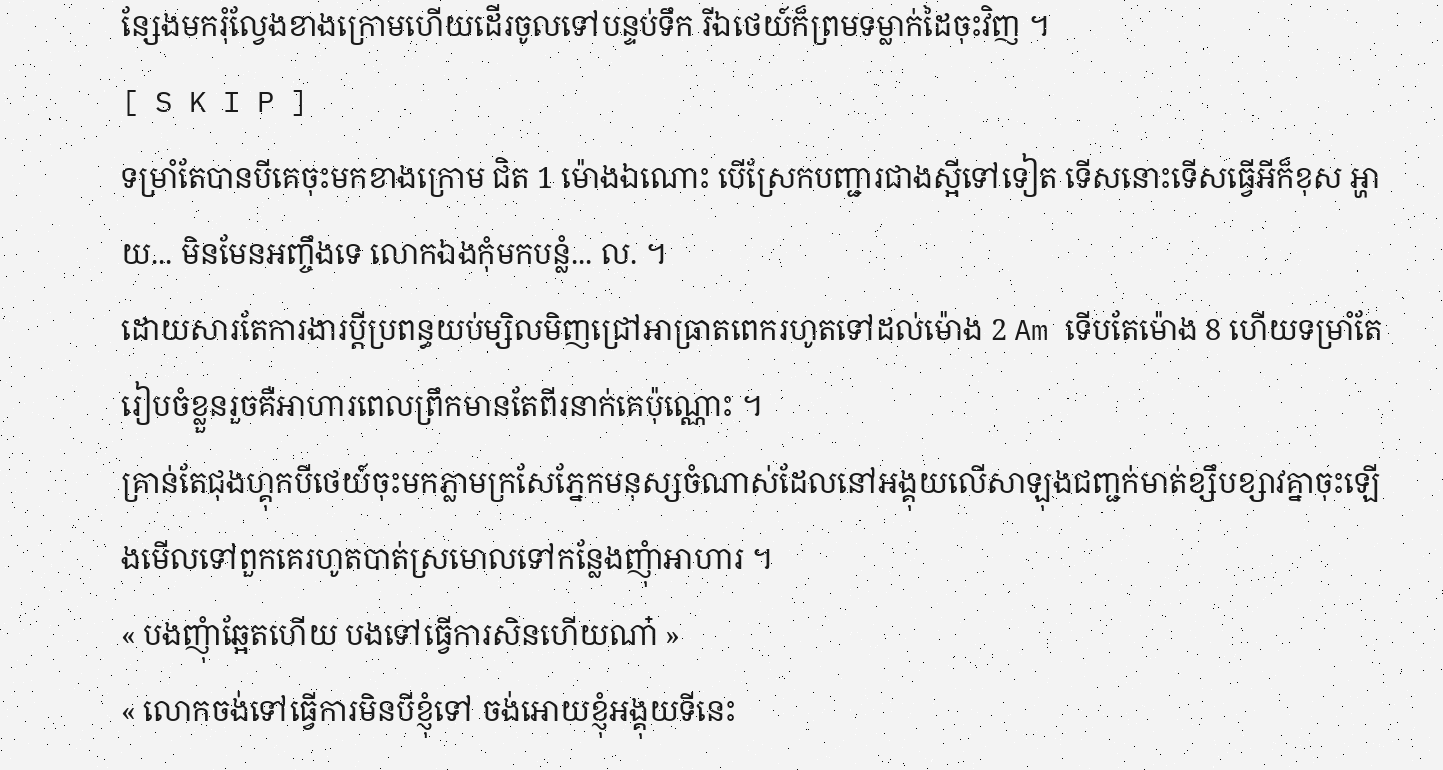ន្សែងមករុំល្វែងខាងក្រោមហើយដើរចូលទៅបន្ទប់ទឹក រីឯថេយ៍ក៏ព្រមទម្លាក់ដៃចុះវិញ ។
[ S K I P ]
ទម្រាំតែបានបីគេចុះមកខាងក្រោម ជិត 1 ម៉ោងឯណោះ បើស្រែកបញ្ជារជាងស្អីទៅទៀត ទើសនោះទើសធ្វើអីក៏ខុស អ្ហាយ... មិនមែនអញ្ចឹងទេ លោកឯងកុំមកបន្លំ... ល. ។
ដោយសារតែការងារប្ដីប្រពន្ធយប់ម្សិលមិញជ្រៅអាធ្រាតពេករហូតទៅដល់ម៉ោង 2 Am ទើបតែម៉ោង 8 ហើយទម្រាំតែរៀបចំខ្លួនរួចគឺអាហារពេលព្រឹកមានតែពីរនាក់គេប៉ុណ្ណោះ ។
គ្រាន់តែជុងហ្គុកបីថេយ៍ចុះមកភ្លាមក្រសែភ្នែកមនុស្សចំណាស់ដែលនៅអង្គុយលើសាឡុងជញ្ជក់មាត់ខ្សឹបខ្សាវគ្នាចុះឡើងមើលទៅពួកគេរហូតបាត់ស្រមោលទៅកន្លែងញុំាអាហារ ។
« បងញុំាឆ្អែតហើយ បងទៅធ្វើការសិនហើយណា៎ »
« លោកចង់ទៅធ្វើការមិនបីខ្ញុំទៅ ចង់អោយខ្ញុំអង្គុយទីនេះ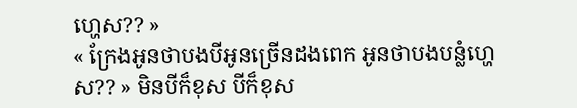ហ្ហេស?? »
« ក្រែងអូនថាបងបីអូនច្រើនដងពេក អូនថាបងបន្លំហ្ហេស?? » មិនបីក៏ខុស បីក៏ខុស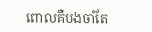ពោលគឺបងចាំតែ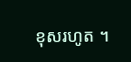ខុសរហូត ។